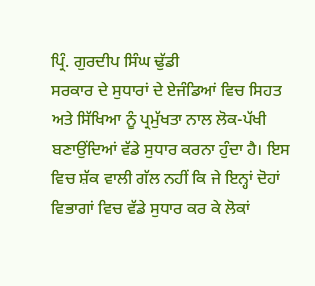ਪ੍ਰਿੰ. ਗੁਰਦੀਪ ਸਿੰਘ ਢੁੱਡੀ
ਸਰਕਾਰ ਦੇ ਸੁਧਾਰਾਂ ਦੇ ਏਜੰਡਿਆਂ ਵਿਚ ਸਿਹਤ ਅਤੇ ਸਿੱਖਿਆ ਨੂੰ ਪ੍ਰਮੁੱਖਤਾ ਨਾਲ ਲੋਕ-ਪੱਖੀ ਬਣਾਉਂਦਿਆਂ ਵੱਡੇ ਸੁਧਾਰ ਕਰਨਾ ਹੁੰਦਾ ਹੈ। ਇਸ ਵਿਚ ਸ਼ੱਕ ਵਾਲੀ ਗੱਲ ਨਹੀਂ ਕਿ ਜੇ ਇਨ੍ਹਾਂ ਦੋਹਾਂ ਵਿਭਾਗਾਂ ਵਿਚ ਵੱਡੇ ਸੁਧਾਰ ਕਰ ਕੇ ਲੋਕਾਂ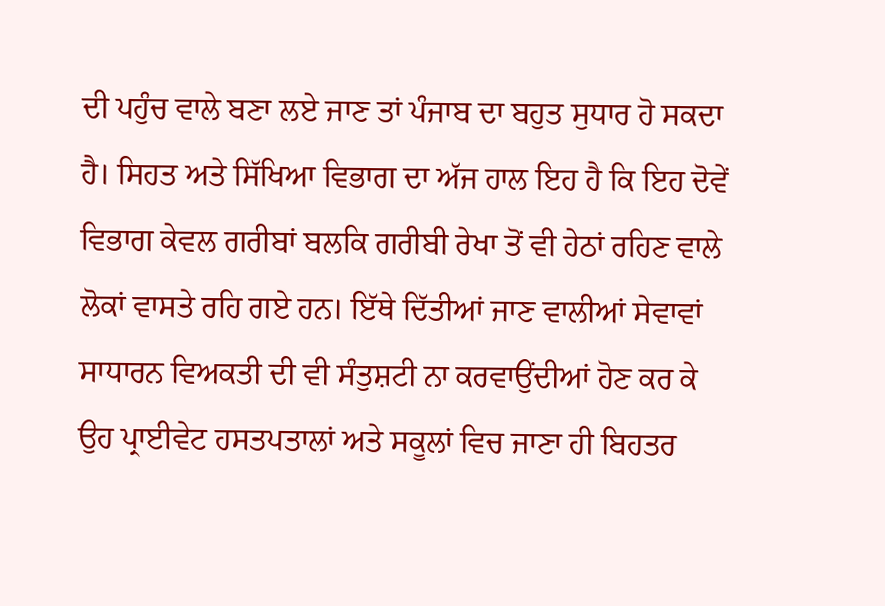ਦੀ ਪਹੁੰਚ ਵਾਲੇ ਬਣਾ ਲਏ ਜਾਣ ਤਾਂ ਪੰਜਾਬ ਦਾ ਬਹੁਤ ਸੁਧਾਰ ਹੋ ਸਕਦਾ ਹੈ। ਸਿਹਤ ਅਤੇ ਸਿੱਖਿਆ ਵਿਭਾਗ ਦਾ ਅੱਜ ਹਾਲ ਇਹ ਹੈ ਕਿ ਇਹ ਦੋਵੇਂ ਵਿਭਾਗ ਕੇਵਲ ਗਰੀਬਾਂ ਬਲਕਿ ਗਰੀਬੀ ਰੇਖਾ ਤੋਂ ਵੀ ਹੇਠਾਂ ਰਹਿਣ ਵਾਲੇ ਲੋਕਾਂ ਵਾਸਤੇ ਰਹਿ ਗਏ ਹਨ। ਇੱਥੇ ਦਿੱਤੀਆਂ ਜਾਣ ਵਾਲੀਆਂ ਸੇਵਾਵਾਂ ਸਾਧਾਰਨ ਵਿਅਕਤੀ ਦੀ ਵੀ ਸੰਤੁਸ਼ਟੀ ਨਾ ਕਰਵਾਉਂਦੀਆਂ ਹੋਣ ਕਰ ਕੇ ਉਹ ਪ੍ਰਾਈਵੇਟ ਹਸਤਪਤਾਲਾਂ ਅਤੇ ਸਕੂਲਾਂ ਵਿਚ ਜਾਣਾ ਹੀ ਬਿਹਤਰ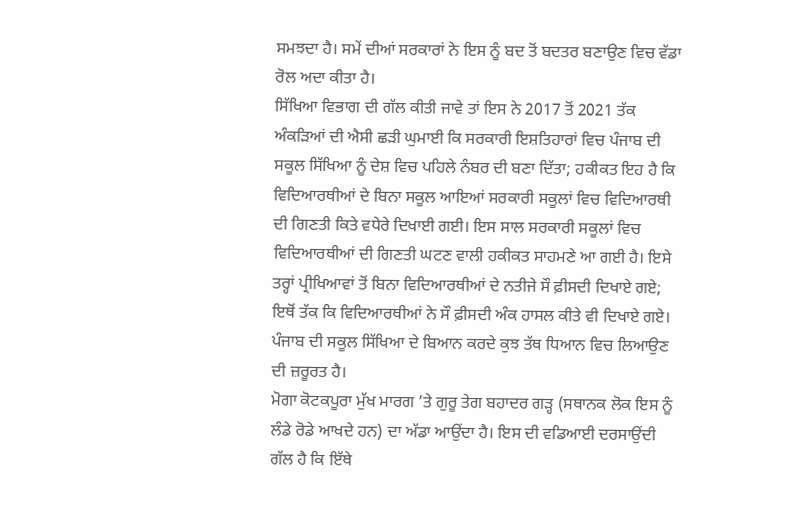ਸਮਝਦਾ ਹੈ। ਸਮੇਂ ਦੀਆਂ ਸਰਕਾਰਾਂ ਨੇ ਇਸ ਨੂੰ ਬਦ ਤੋਂ ਬਦਤਰ ਬਣਾਉਣ ਵਿਚ ਵੱਡਾ ਰੋਲ ਅਦਾ ਕੀਤਾ ਹੈ।
ਸਿੱਖਿਆ ਵਿਭਾਗ ਦੀ ਗੱਲ ਕੀਤੀ ਜਾਵੇ ਤਾਂ ਇਸ ਨੇ 2017 ਤੋਂ 2021 ਤੱਕ ਅੰਕੜਿਆਂ ਦੀ ਐਸੀ ਛੜੀ ਘੁਮਾਈ ਕਿ ਸਰਕਾਰੀ ਇਸ਼ਤਿਹਾਰਾਂ ਵਿਚ ਪੰਜਾਬ ਦੀ ਸਕੂਲ ਸਿੱਖਿਆ ਨੂੰ ਦੇਸ਼ ਵਿਚ ਪਹਿਲੇ ਨੰਬਰ ਦੀ ਬਣਾ ਦਿੱਤਾ; ਹਕੀਕਤ ਇਹ ਹੈ ਕਿ ਵਿਦਿਆਰਥੀਆਂ ਦੇ ਬਿਨਾ ਸਕੂਲ ਆਇਆਂ ਸਰਕਾਰੀ ਸਕੂਲਾਂ ਵਿਚ ਵਿਦਿਆਰਥੀ ਦੀ ਗਿਣਤੀ ਕਿਤੇ ਵਧੇਰੇ ਦਿਖਾਈ ਗਈ। ਇਸ ਸਾਲ ਸਰਕਾਰੀ ਸਕੂਲਾਂ ਵਿਚ ਵਿਦਿਆਰਥੀਆਂ ਦੀ ਗਿਣਤੀ ਘਟਣ ਵਾਲੀ ਹਕੀਕਤ ਸਾਹਮਣੇ ਆ ਗਈ ਹੈ। ਇਸੇ ਤਰ੍ਹਾਂ ਪ੍ਰੀਖਿਆਵਾਂ ਤੋਂ ਬਿਨਾ ਵਿਦਿਆਰਥੀਆਂ ਦੇ ਨਤੀਜੇ ਸੌ ਫ਼ੀਸਦੀ ਦਿਖਾਏ ਗਏ; ਇਥੋਂ ਤੱਕ ਕਿ ਵਿਦਿਆਰਥੀਆਂ ਨੇ ਸੌ ਫ਼ੀਸਦੀ ਅੰਕ ਹਾਸਲ ਕੀਤੇ ਵੀ ਦਿਖਾਏ ਗਏ। ਪੰਜਾਬ ਦੀ ਸਕੂਲ ਸਿੱਖਿਆ ਦੇ ਬਿਆਨ ਕਰਦੇ ਕੁਝ ਤੱਥ ਧਿਆਨ ਵਿਚ ਲਿਆਉਣ ਦੀ ਜ਼ਰੂਰਤ ਹੈ।
ਮੋਗਾ ਕੋਟਕਪੂਰਾ ਮੁੱਖ ਮਾਰਗ ’ਤੇ ਗੁਰੂ ਤੇਗ ਬਹਾਦਰ ਗੜ੍ਹ (ਸਥਾਨਕ ਲੋਕ ਇਸ ਨੂੰ ਲੰਡੇ ਰੋਡੇ ਆਖਦੇ ਹਨ) ਦਾ ਅੱਡਾ ਆਉਂਦਾ ਹੈ। ਇਸ ਦੀ ਵਡਿਆਈ ਦਰਸਾਉਂਦੀ ਗੱਲ ਹੈ ਕਿ ਇੱਥੇ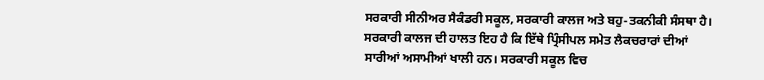ਸਰਕਾਰੀ ਸੀਨੀਅਰ ਸੈਕੰਡਰੀ ਸਕੂਲ, ਸਰਕਾਰੀ ਕਾਲਜ ਅਤੇ ਬਹੁ-ਤਕਨੀਕੀ ਸੰਸਥਾ ਹੈ। ਸਰਕਾਰੀ ਕਾਲਜ ਦੀ ਹਾਲਤ ਇਹ ਹੈ ਕਿ ਇੱਥੇ ਪ੍ਰਿੰਸੀਪਲ ਸਮੇਤ ਲੈਕਚਰਾਰਾਂ ਦੀਆਂ ਸਾਰੀਆਂ ਅਸਾਮੀਆਂ ਖਾਲੀ ਹਨ। ਸਰਕਾਰੀ ਸਕੂਲ ਵਿਚ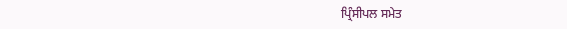ਪ੍ਰਿੰਸੀਪਲ ਸਮੇਤ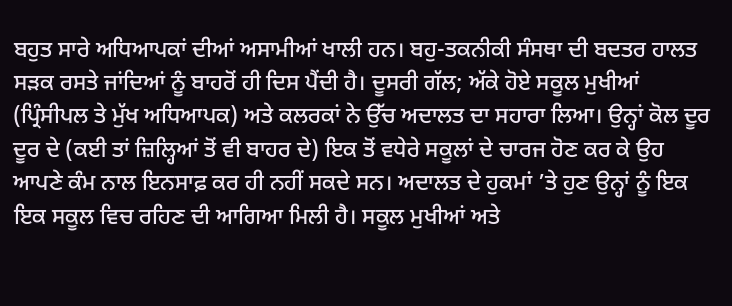ਬਹੁਤ ਸਾਰੇ ਅਧਿਆਪਕਾਂ ਦੀਆਂ ਅਸਾਮੀਆਂ ਖਾਲੀ ਹਨ। ਬਹੁ-ਤਕਨੀਕੀ ਸੰਸਥਾ ਦੀ ਬਦਤਰ ਹਾਲਤ ਸੜਕ ਰਸਤੇ ਜਾਂਦਿਆਂ ਨੂੰ ਬਾਹਰੋਂ ਹੀ ਦਿਸ ਪੈਂਦੀ ਹੈ। ਦੂਸਰੀ ਗੱਲ; ਅੱਕੇ ਹੋਏ ਸਕੂਲ ਮੁਖੀਆਂ (ਪ੍ਰਿੰਸੀਪਲ ਤੇ ਮੁੱਖ ਅਧਿਆਪਕ) ਅਤੇ ਕਲਰਕਾਂ ਨੇ ਉੱਚ ਅਦਾਲਤ ਦਾ ਸਹਾਰਾ ਲਿਆ। ਉਨ੍ਹਾਂ ਕੋਲ ਦੂਰ ਦੂਰ ਦੇ (ਕਈ ਤਾਂ ਜ਼ਿਲ੍ਹਿਆਂ ਤੋਂ ਵੀ ਬਾਹਰ ਦੇ) ਇਕ ਤੋਂ ਵਧੇਰੇ ਸਕੂਲਾਂ ਦੇ ਚਾਰਜ ਹੋਣ ਕਰ ਕੇ ਉਹ ਆਪਣੇ ਕੰਮ ਨਾਲ ਇਨਸਾਫ਼ ਕਰ ਹੀ ਨਹੀਂ ਸਕਦੇ ਸਨ। ਅਦਾਲਤ ਦੇ ਹੁਕਮਾਂ ’ਤੇ ਹੁਣ ਉਨ੍ਹਾਂ ਨੂੰ ਇਕ ਇਕ ਸਕੂਲ ਵਿਚ ਰਹਿਣ ਦੀ ਆਗਿਆ ਮਿਲੀ ਹੈ। ਸਕੂਲ ਮੁਖੀਆਂ ਅਤੇ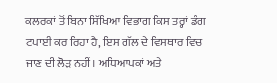ਕਲਰਕਾਂ ਤੋਂ ਬਿਨਾ ਸਿੱਖਿਆ ਵਿਭਾਗ ਕਿਸ ਤਰ੍ਹਾਂ ਡੰਗ ਟਪਾਈ ਕਰ ਰਿਹਾ ਹੈ, ਇਸ ਗੱਲ ਦੇ ਵਿਸਥਾਰ ਵਿਚ ਜਾਣ ਦੀ ਲੋੜ ਨਹੀਂ। ਅਧਿਆਪਕਾਂ ਅਤੇ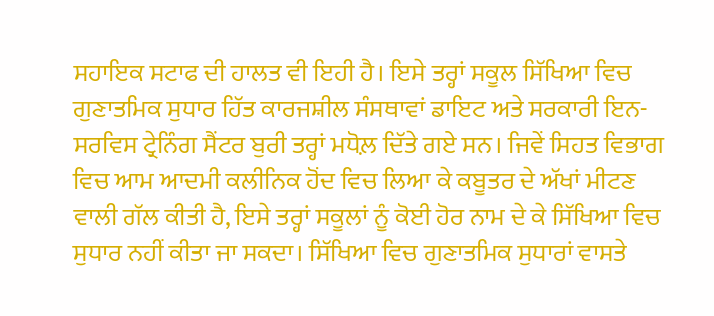ਸਹਾਇਕ ਸਟਾਫ ਦੀ ਹਾਲਤ ਵੀ ਇਹੀ ਹੈ। ਇਸੇ ਤਰ੍ਹਾਂ ਸਕੂਲ ਸਿੱਖਿਆ ਵਿਚ ਗੁਣਾਤਮਿਕ ਸੁਧਾਰ ਹਿੱਤ ਕਾਰਜਸ਼ੀਲ ਸੰਸਥਾਵਾਂ ਡਾਇਟ ਅਤੇ ਸਰਕਾਰੀ ਇਨ-ਸਰਵਿਸ ਟ੍ਰੇਨਿੰਗ ਸੈਂਟਰ ਬੁਰੀ ਤਰ੍ਹਾਂ ਮਧੋਲ਼ ਦਿੱਤੇ ਗਏ ਸਨ। ਜਿਵੇਂ ਸਿਹਤ ਵਿਭਾਗ ਵਿਚ ਆਮ ਆਦਮੀ ਕਲੀਨਿਕ ਹੋਂਦ ਵਿਚ ਲਿਆ ਕੇ ਕਬੂਤਰ ਦੇ ਅੱਖਾਂ ਮੀਟਣ ਵਾਲੀ ਗੱਲ ਕੀਤੀ ਹੈ, ਇਸੇ ਤਰ੍ਹਾਂ ਸਕੂਲਾਂ ਨੂੰ ਕੋਈ ਹੋਰ ਨਾਮ ਦੇ ਕੇ ਸਿੱਖਿਆ ਵਿਚ ਸੁਧਾਰ ਨਹੀਂ ਕੀਤਾ ਜਾ ਸਕਦਾ। ਸਿੱਖਿਆ ਵਿਚ ਗੁਣਾਤਮਿਕ ਸੁਧਾਰਾਂ ਵਾਸਤੇ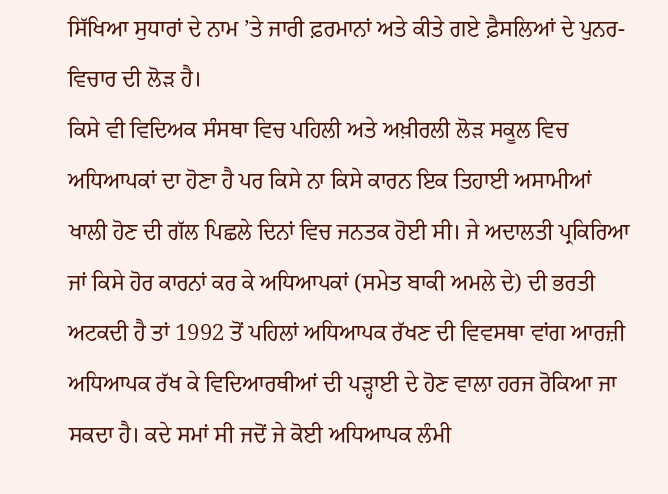ਸਿੱਖਿਆ ਸੁਧਾਰਾਂ ਦੇ ਨਾਮ ’ਤੇ ਜਾਰੀ ਫ਼ਰਮਾਨਾਂ ਅਤੇ ਕੀਤੇ ਗਏ ਫ਼ੈਸਲਿਆਂ ਦੇ ਪੁਨਰ-ਵਿਚਾਰ ਦੀ ਲੋੜ ਹੈ।
ਕਿਸੇ ਵੀ ਵਿਦਿਅਕ ਸੰਸਥਾ ਵਿਚ ਪਹਿਲੀ ਅਤੇ ਅਖ਼ੀਰਲੀ ਲੋੜ ਸਕੂਲ ਵਿਚ ਅਧਿਆਪਕਾਂ ਦਾ ਹੋਣਾ ਹੈ ਪਰ ਕਿਸੇ ਨਾ ਕਿਸੇ ਕਾਰਨ ਇਕ ਤਿਹਾਈ ਅਸਾਮੀਆਂ ਖਾਲੀ ਹੋਣ ਦੀ ਗੱਲ ਪਿਛਲੇ ਦਿਨਾਂ ਵਿਚ ਜਨਤਕ ਹੋਈ ਸੀ। ਜੇ ਅਦਾਲਤੀ ਪ੍ਰਕਿਰਿਆ ਜਾਂ ਕਿਸੇ ਹੋਰ ਕਾਰਨਾਂ ਕਰ ਕੇ ਅਧਿਆਪਕਾਂ (ਸਮੇਤ ਬਾਕੀ ਅਮਲੇ ਦੇ) ਦੀ ਭਰਤੀ ਅਟਕਦੀ ਹੈ ਤਾਂ 1992 ਤੋਂ ਪਹਿਲਾਂ ਅਧਿਆਪਕ ਰੱਖਣ ਦੀ ਵਿਵਸਥਾ ਵਾਂਗ ਆਰਜ਼ੀ ਅਧਿਆਪਕ ਰੱਖ ਕੇ ਵਿਦਿਆਰਥੀਆਂ ਦੀ ਪੜ੍ਹਾਈ ਦੇ ਹੋਣ ਵਾਲਾ ਹਰਜ ਰੋਕਿਆ ਜਾ ਸਕਦਾ ਹੈ। ਕਦੇ ਸਮਾਂ ਸੀ ਜਦੋਂ ਜੇ ਕੋਈ ਅਧਿਆਪਕ ਲੰਮੀ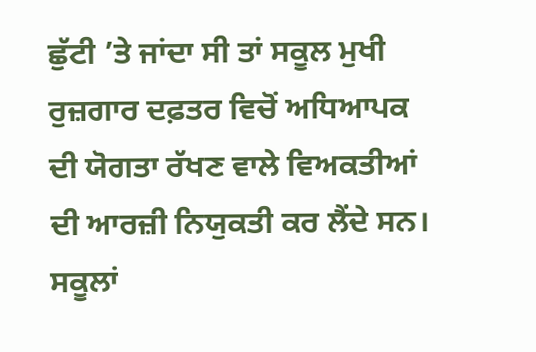ਛੁੱਟੀ ’ਤੇ ਜਾਂਦਾ ਸੀ ਤਾਂ ਸਕੂਲ ਮੁਖੀ ਰੁਜ਼ਗਾਰ ਦਫ਼ਤਰ ਵਿਚੋਂ ਅਧਿਆਪਕ ਦੀ ਯੋਗਤਾ ਰੱਖਣ ਵਾਲੇ ਵਿਅਕਤੀਆਂ ਦੀ ਆਰਜ਼ੀ ਨਿਯੁਕਤੀ ਕਰ ਲੈਂਦੇ ਸਨ। ਸਕੂਲਾਂ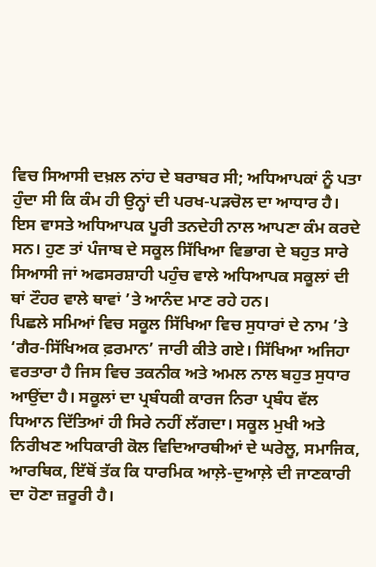ਵਿਚ ਸਿਆਸੀ ਦਖ਼ਲ ਨਾਂਹ ਦੇ ਬਰਾਬਰ ਸੀ; ਅਧਿਆਪਕਾਂ ਨੂੰ ਪਤਾ ਹੁੰਦਾ ਸੀ ਕਿ ਕੰਮ ਹੀ ਉਨ੍ਹਾਂ ਦੀ ਪਰਖ-ਪੜਚੋਲ ਦਾ ਆਧਾਰ ਹੈ। ਇਸ ਵਾਸਤੇ ਅਧਿਆਪਕ ਪੂਰੀ ਤਨਦੇਹੀ ਨਾਲ ਆਪਣਾ ਕੰਮ ਕਰਦੇ ਸਨ। ਹੁਣ ਤਾਂ ਪੰਜਾਬ ਦੇ ਸਕੂਲ ਸਿੱਖਿਆ ਵਿਭਾਗ ਦੇ ਬਹੁਤ ਸਾਰੇ ਸਿਆਸੀ ਜਾਂ ਅਫਸਰਸ਼ਾਹੀ ਪਹੁੰਚ ਵਾਲੇ ਅਧਿਆਪਕ ਸਕੂਲਾਂ ਦੀ ਥਾਂ ਟੌਹਰ ਵਾਲੇ ਥਾਵਾਂ ’ਤੇ ਆਨੰਦ ਮਾਣ ਰਹੇ ਹਨ।
ਪਿਛਲੇ ਸਮਿਆਂ ਵਿਚ ਸਕੂਲ ਸਿੱਖਿਆ ਵਿਚ ਸੁਧਾਰਾਂ ਦੇ ਨਾਮ ’ਤੇ ‘ਗੈਰ-ਸਿੱਖਿਅਕ ਫ਼ਰਮਾਨ’ ਜਾਰੀ ਕੀਤੇ ਗਏ। ਸਿੱਖਿਆ ਅਜਿਹਾ ਵਰਤਾਰਾ ਹੈ ਜਿਸ ਵਿਚ ਤਕਨੀਕ ਅਤੇ ਅਮਲ ਨਾਲ ਬਹੁਤ ਸੁਧਾਰ ਆਉਂਦਾ ਹੈ। ਸਕੂਲਾਂ ਦਾ ਪ੍ਰਬੰਧਕੀ ਕਾਰਜ ਨਿਰਾ ਪ੍ਰਬੰਧ ਵੱਲ ਧਿਆਨ ਦਿੱਤਿਆਂ ਹੀ ਸਿਰੇ ਨਹੀਂ ਲੱਗਦਾ। ਸਕੂਲ ਮੁਖੀ ਅਤੇ ਨਿਰੀਖਣ ਅਧਿਕਾਰੀ ਕੋਲ ਵਿਦਿਆਰਥੀਆਂ ਦੇ ਘਰੇਲੂ, ਸਮਾਜਿਕ, ਆਰਥਿਕ, ਇੱਥੋਂ ਤੱਕ ਕਿ ਧਾਰਮਿਕ ਆਲ਼ੇ-ਦੁਆਲ਼ੇ ਦੀ ਜਾਣਕਾਰੀ ਦਾ ਹੋਣਾ ਜ਼ਰੂਰੀ ਹੈ।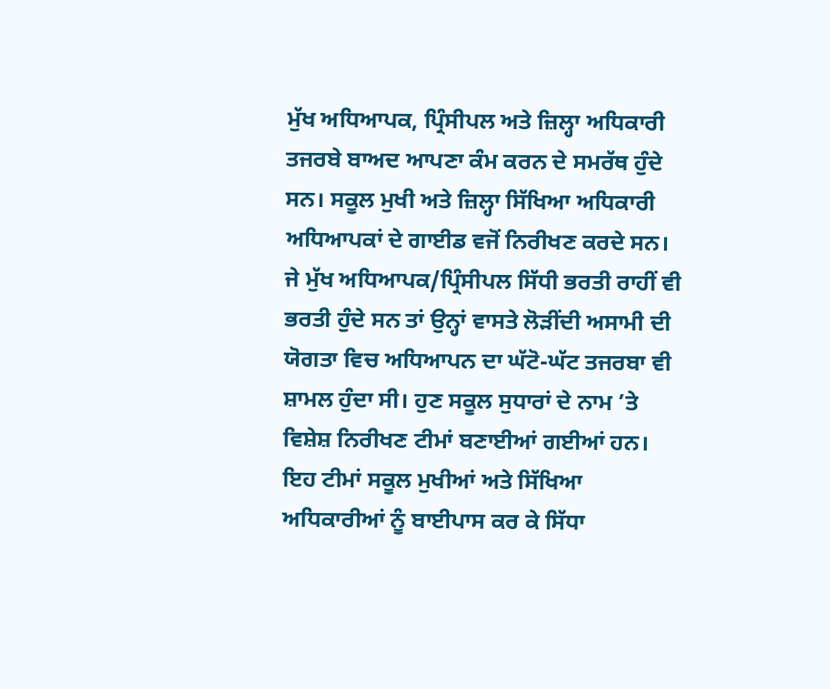ਮੁੱਖ ਅਧਿਆਪਕ, ਪ੍ਰਿੰਸੀਪਲ ਅਤੇ ਜ਼ਿਲ੍ਹਾ ਅਧਿਕਾਰੀ ਤਜਰਬੇ ਬਾਅਦ ਆਪਣਾ ਕੰਮ ਕਰਨ ਦੇ ਸਮਰੱਥ ਹੁੰਦੇ ਸਨ। ਸਕੂਲ ਮੁਖੀ ਅਤੇ ਜ਼ਿਲ੍ਹਾ ਸਿੱਖਿਆ ਅਧਿਕਾਰੀ ਅਧਿਆਪਕਾਂ ਦੇ ਗਾਈਡ ਵਜੋਂ ਨਿਰੀਖਣ ਕਰਦੇ ਸਨ। ਜੇ ਮੁੱਖ ਅਧਿਆਪਕ/ਪ੍ਰਿੰਸੀਪਲ ਸਿੱਧੀ ਭਰਤੀ ਰਾਹੀਂ ਵੀ ਭਰਤੀ ਹੁੰਦੇ ਸਨ ਤਾਂ ਉਨ੍ਹਾਂ ਵਾਸਤੇ ਲੋੜੀਂਦੀ ਅਸਾਮੀ ਦੀ ਯੋਗਤਾ ਵਿਚ ਅਧਿਆਪਨ ਦਾ ਘੱਟੋ-ਘੱਟ ਤਜਰਬਾ ਵੀ ਸ਼ਾਮਲ ਹੁੰਦਾ ਸੀ। ਹੁਣ ਸਕੂਲ ਸੁਧਾਰਾਂ ਦੇ ਨਾਮ ’ਤੇ ਵਿਸ਼ੇਸ਼ ਨਿਰੀਖਣ ਟੀਮਾਂ ਬਣਾਈਆਂ ਗਈਆਂ ਹਨ। ਇਹ ਟੀਮਾਂ ਸਕੂਲ ਮੁਖੀਆਂ ਅਤੇ ਸਿੱਖਿਆ ਅਧਿਕਾਰੀਆਂ ਨੂੰ ਬਾਈਪਾਸ ਕਰ ਕੇ ਸਿੱਧਾ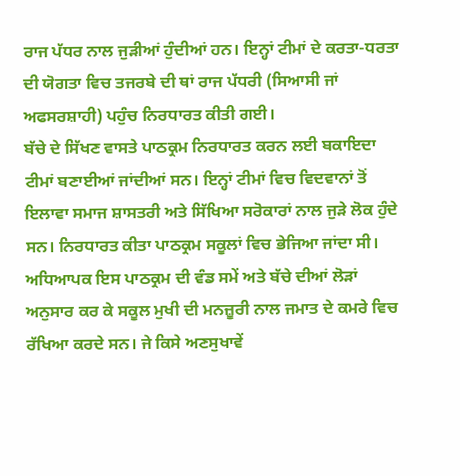ਰਾਜ ਪੱਧਰ ਨਾਲ ਜੁੜੀਆਂ ਹੁੰਦੀਆਂ ਹਨ। ਇਨ੍ਹਾਂ ਟੀਮਾਂ ਦੇ ਕਰਤਾ-ਧਰਤਾ ਦੀ ਯੋਗਤਾ ਵਿਚ ਤਜਰਬੇ ਦੀ ਥਾਂ ਰਾਜ ਪੱਧਰੀ (ਸਿਆਸੀ ਜਾਂ ਅਫਸਰਸ਼ਾਹੀ) ਪਹੁੰਚ ਨਿਰਧਾਰਤ ਕੀਤੀ ਗਈ।
ਬੱਚੇ ਦੇ ਸਿੱਖਣ ਵਾਸਤੇ ਪਾਠਕ੍ਰਮ ਨਿਰਧਾਰਤ ਕਰਨ ਲਈ ਬਕਾਇਦਾ ਟੀਮਾਂ ਬਣਾਈਆਂ ਜਾਂਦੀਆਂ ਸਨ। ਇਨ੍ਹਾਂ ਟੀਮਾਂ ਵਿਚ ਵਿਦਵਾਨਾਂ ਤੋਂ ਇਲਾਵਾ ਸਮਾਜ ਸ਼ਾਸਤਰੀ ਅਤੇ ਸਿੱਖਿਆ ਸਰੋਕਾਰਾਂ ਨਾਲ ਜੁੜੇ ਲੋਕ ਹੁੰਦੇ ਸਨ। ਨਿਰਧਾਰਤ ਕੀਤਾ ਪਾਠਕ੍ਰਮ ਸਕੂਲਾਂ ਵਿਚ ਭੇਜਿਆ ਜਾਂਦਾ ਸੀ। ਅਧਿਆਪਕ ਇਸ ਪਾਠਕ੍ਰਮ ਦੀ ਵੰਡ ਸਮੇਂ ਅਤੇ ਬੱਚੇ ਦੀਆਂ ਲੋੜਾਂ ਅਨੁਸਾਰ ਕਰ ਕੇ ਸਕੂਲ ਮੁਖੀ ਦੀ ਮਨਜ਼ੂਰੀ ਨਾਲ ਜਮਾਤ ਦੇ ਕਮਰੇ ਵਿਚ ਰੱਖਿਆ ਕਰਦੇ ਸਨ। ਜੇ ਕਿਸੇ ਅਣਸੁਖਾਵੇਂ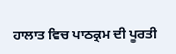ਹਾਲਾਤ ਵਿਚ ਪਾਠਕ੍ਰਮ ਦੀ ਪੂਰਤੀ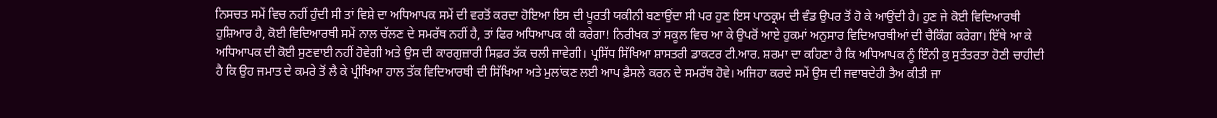ਨਿਸਚਤ ਸਮੇਂ ਵਿਚ ਨਹੀਂ ਹੁੰਦੀ ਸੀ ਤਾਂ ਵਿਸ਼ੇ ਦਾ ਅਧਿਆਪਕ ਸਮੇਂ ਦੀ ਵਰਤੋਂ ਕਰਦਾ ਹੋਇਆ ਇਸ ਦੀ ਪੂਰਤੀ ਯਕੀਨੀ ਬਣਾਉਂਦਾ ਸੀ ਪਰ ਹੁਣ ਇਸ ਪਾਠਕ੍ਰਮ ਦੀ ਵੰਡ ਉਪਰ ਤੋਂ ਹੋ ਕੇ ਆਉਂਦੀ ਹੈ। ਹੁਣ ਜੇ ਕੋਈ ਵਿਦਿਆਰਥੀ ਹੁਸ਼ਿਆਰ ਹੈ, ਕੋਈ ਵਿਦਿਆਰਥੀ ਸਮੇਂ ਨਾਲ ਚੱਲਣ ਦੇ ਸਮਰੱਥ ਨਹੀਂ ਹੈ, ਤਾਂ ਫਿਰ ਅਧਿਆਪਕ ਕੀ ਕਰੇਗਾ! ਨਿਰੀਖਕ ਤਾਂ ਸਕੂਲ ਵਿਚ ਆ ਕੇ ਉਪਰੋਂ ਆਏ ਹੁਕਮਾਂ ਅਨੁਸਾਰ ਵਿਦਿਆਰਥੀਆਂ ਦੀ ਚੈਕਿੰਗ ਕਰੇਗਾ। ਇੱਥੇ ਆ ਕੇ ਅਧਿਆਪਕ ਦੀ ਕੋਈ ਸੁਣਵਾਈ ਨਹੀਂ ਹੋਵੇਗੀ ਅਤੇ ਉਸ ਦੀ ਕਾਰਗੁਜ਼ਾਰੀ ਸਿਫ਼ਰ ਤੱਕ ਚਲੀ ਜਾਵੇਗੀ। ਪ੍ਰਸਿੱਧ ਸਿੱਖਿਆ ਸ਼ਾਸਤਰੀ ਡਾਕਟਰ ਟੀ.ਆਰ. ਸ਼ਰਮਾ ਦਾ ਕਹਿਣਾ ਹੈ ਕਿ ਅਧਿਆਪਕ ਨੂੰ ਇੰਨੀ ਕੁ ਸੁਤੰਤਰਤਾ ਹੋਣੀ ਚਾਹੀਦੀ ਹੈ ਕਿ ਉਹ ਜਮਾਤ ਦੇ ਕਮਰੇ ਤੋਂ ਲੈ ਕੇ ਪ੍ਰੀਖਿਆ ਹਾਲ ਤੱਕ ਵਿਦਿਆਰਥੀ ਦੀ ਸਿੱਖਿਆ ਅਤੇ ਮੁਲਾਂਕਣ ਲਈ ਆਪ ਫ਼ੈਸਲੇ ਕਰਨ ਦੇ ਸਮਰੱਥ ਹੋਵੇ। ਅਜਿਹਾ ਕਰਦੇ ਸਮੇਂ ਉਸ ਦੀ ਜਵਾਬਦੇਹੀ ਤੈਅ ਕੀਤੀ ਜਾ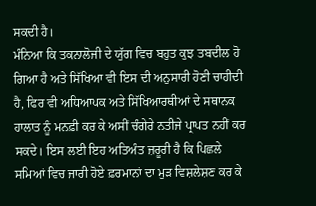ਸਕਦੀ ਹੈ।
ਮੰਨਿਆ ਕਿ ਤਕਨਾਲੋਜੀ ਦੇ ਯੁੱਗ ਵਿਚ ਬਹੁਤ ਕੁਝ ਤਬਦੀਲ ਹੋ ਗਿਆ ਹੈ ਅਤੇ ਸਿੱਖਿਆ ਵੀ ਇਸ ਦੀ ਅਨੁਸਾਰੀ ਹੋਣੀ ਚਾਹੀਦੀ ਹੈ, ਫਿਰ ਵੀ ਅਧਿਆਪਕ ਅਤੇ ਸਿੱਖਿਆਰਥੀਆਂ ਦੇ ਸਥਾਨਕ ਹਾਲਾਤ ਨੂੰ ਮਨਫ਼ੀ ਕਰ ਕੇ ਅਸੀਂ ਚੰਗੇਰੇ ਨਤੀਜੇ ਪ੍ਰਾਪਤ ਨਹੀਂ ਕਰ ਸਕਦੇ। ਇਸ ਲਈ ਇਹ ਅਤਿਅੰਤ ਜ਼ਰੂਰੀ ਹੈ ਕਿ ਪਿਛਲੇ ਸਮਿਆਂ ਵਿਚ ਜਾਰੀ ਹੋਏ ਫ਼ਰਮਾਨਾਂ ਦਾ ਮੁੜ ਵਿਸ਼ਲੇਸ਼ਣ ਕਰ ਕੇ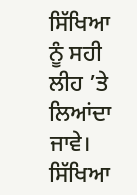ਸਿੱਖਿਆ ਨੂੰ ਸਹੀ ਲੀਹ ’ਤੇ ਲਿਆਂਦਾ ਜਾਵੇ। ਸਿੱਖਿਆ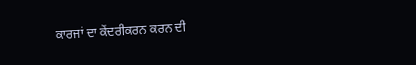ਕਾਰਜਾਂ ਦਾ ਕੇਂਦਰੀਕਰਨ ਕਰਨ ਦੀ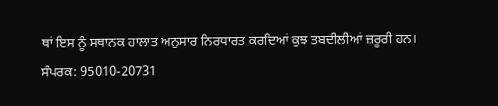ਥਾਂ ਇਸ ਨੂੰ ਸਥਾਨਕ ਹਾਲਾਤ ਅਨੁਸਾਰ ਨਿਰਧਾਰਤ ਕਰਦਿਆਂ ਕੁਝ ਤਬਦੀਲੀਆਂ ਜ਼ਰੂਰੀ ਹਨ।
ਸੰਪਰਕ: 95010-20731